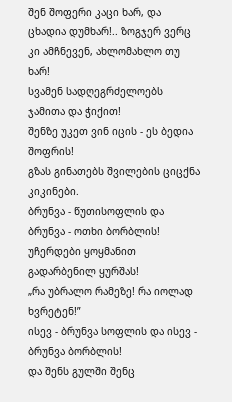შენ შოფერი კაცი ხარ, და ცხადია დუმხარ!.. ზოგჯერ ვერც კი ამჩნევენ, ახლომახლო თუ ხარ!
სვამენ სადღეგრძელოებს ჯამითა და ჭიქით!
შენზე უკეთ ვინ იცის - ეს ბედია შოფრის!
გზას გინათებს შვილების ციცქნა კიკინები.
ბრუნვა - წუთისოფლის და ბრუნვა - ოთხი ბორბლის!
უჩერდები ყოყმანით გადარბენილ ყურშას!
„რა უბრალო რამეზე! რა იოლად ხვრეტენ!”
ისევ - ბრუნვა სოფლის და ისევ - ბრუნვა ბორბლის!
და შენს გულში შენც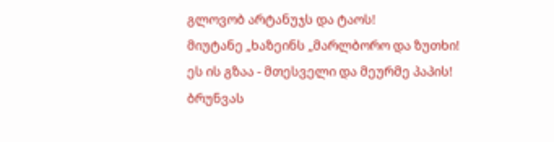გლოვობ არტანუჯს და ტაოს!
მიუტანე „ხაზეინს „მარლბორო და ზუთხი!
ეს ის გზაა - მთესველი და მეურმე პაპის!
ბრუნვას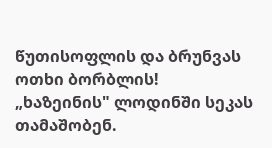წუთისოფლის და ბრუნვას ოთხი ბორბლის!
„ხაზეინის" ლოდინში სეკას თამაშობენ.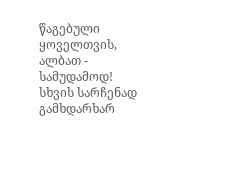წაგებული ყოველთვის, ალბათ - სამუდამოდ!
სხვის სარჩენად გამხდარხარ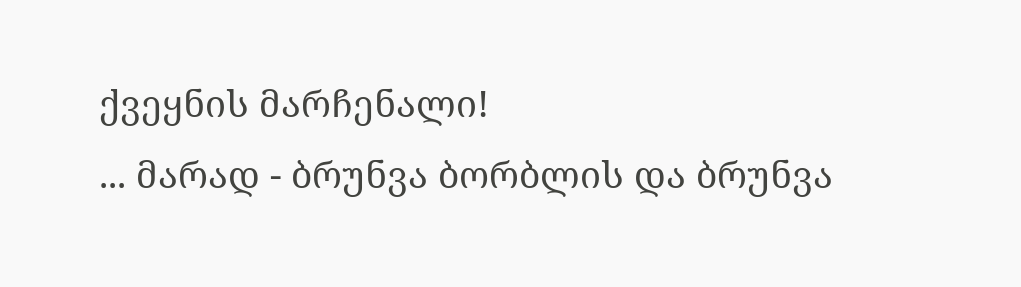ქვეყნის მარჩენალი!
... მარად - ბრუნვა ბორბლის და ბრუნვა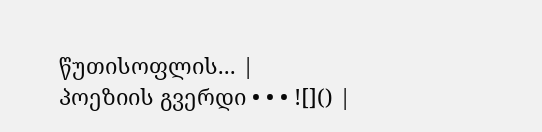წუთისოფლის... |
პოეზიის გვერდი • • • ![]() |